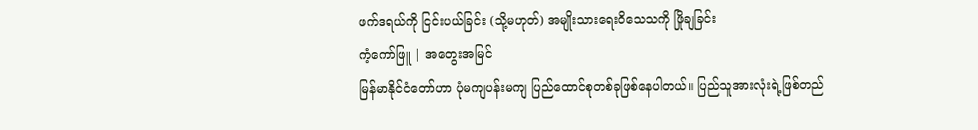ဖက်ဒရယ်ကို ငြင်းပယ်ခြင်း (သို့မဟုတ်) အမျိုးသားရေးဝိသေသကို ဖြိုချခြင်း
ကံ့ကော်ဖြူ | အတွေးအမြင်
မြန်မာနိုင်ငံတော်ဟာ ပုံမကျပန်းမကျ ပြည်ထောင်စုတစ်ခုဖြစ်နေပါတယ်။ ပြည်သူအားလုံးရဲ့ဖြစ်တည်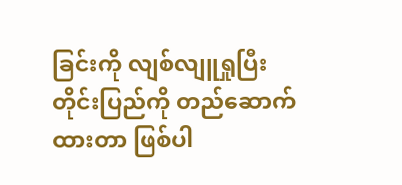ခြင်းကို လျစ်လျူရှုပြီး တိုင်းပြည်ကို တည်ဆောက်ထားတာ ဖြစ်ပါ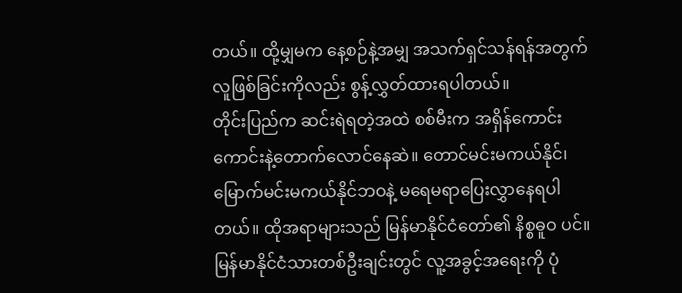တယ်။ ထို့မျှမက နေ့စဉ်နဲ့အမျှ အသက်ရှင်သန်ရန်အတွက် လူဖြစ်ခြင်းကိုလည်း စွန့်လွှတ်ထားရပါတယ်။
တိုင်းပြည်က ဆင်းရဲရတဲ့အထဲ စစ်မီးက အရှိန်ကောင်းကောင်းနဲ့တောက်လောင်နေဆဲ။ တောင်မင်းမကယ်နိုင်၊ မြောက်မင်းမကယ်နိုင်ဘဝနဲ့ မရေမရာပြေးလွှာနေရပါတယ်။ ထိုအရာများသည် မြန်မာနိုင်ငံတော်၏ နိစ္စဓူဝ ပင်။
မြန်မာနိုင်ငံသားတစ်ဦးချင်းတွင် လူ့အခွင့်အရေးကို ပုံ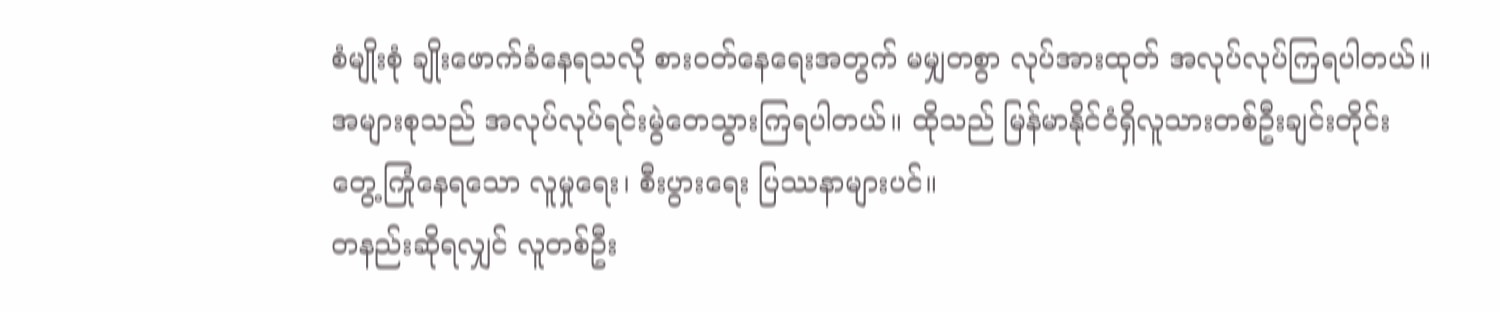စံမျိုးစုံ ချိုးဖောက်ခံနေရသလို စားဝတ်နေရေးအတွက် မမျှတစွာ လုပ်အားထုတ် အလုပ်လုပ်ကြရပါတယ်။ အများစုသည် အလုပ်လုပ်ရင်းမွဲတေသွားကြရပါတယ်။ ထိုသည် မြန်မာနိုင်ငံရှိလူသားတစ်ဦးချင်းတိုင်း တွေ့ကြုံနေရသော လူမှုရေး၊ စီးပွားရေး ပြဿနာများပင်။
တနည်းဆိုရလျှင် လူတစ်ဦး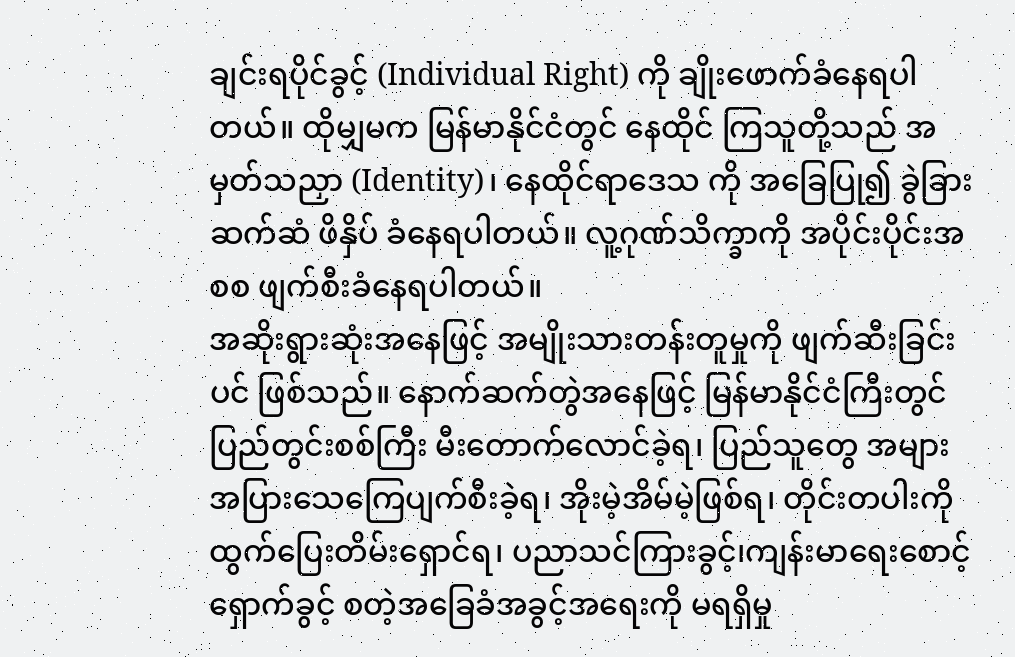ချင်းရပိုင်ခွင့် (Individual Right) ကို ချိုးဖောက်ခံနေရပါတယ်။ ထိုမျှမက မြန်မာနိုင်ငံတွင် နေထိုင် ကြသူတို့သည် အမှတ်သညှာ (Identity)၊ နေထိုင်ရာဒေသ ကို အခြေပြု၍ ခွဲခြားဆက်ဆံ ဖိနှိပ် ခံနေရပါတယ်။ လူ့ဂုဏ်သိက္ခာကို အပိုင်းပိုင်းအစစ ဖျက်စီးခံနေရပါတယ်။
အဆိုးရွားဆုံးအနေဖြင့် အမျိုးသားတန်းတူမှုကို ဖျက်ဆီးခြင်းပင် ဖြစ်သည်။ နောက်ဆက်တွဲအနေဖြင့် မြန်မာနိုင်ငံကြီးတွင် ပြည်တွင်းစစ်ကြီး မီးတောက်လောင်ခဲ့ရ၊ ပြည်သူတွေ အများအပြားသေကြေပျက်စီးခဲ့ရ၊ အိုးမဲ့အိမ်မဲ့ဖြစ်ရ၊ တိုင်းတပါးကို ထွက်ပြေးတိမ်းရှောင်ရ၊ ပညာသင်ကြားခွင့်၊ကျန်းမာရေးစောင့်ရှောက်ခွင့် စတဲ့အခြေခံအခွင့်အရေးကို မရရှိမှု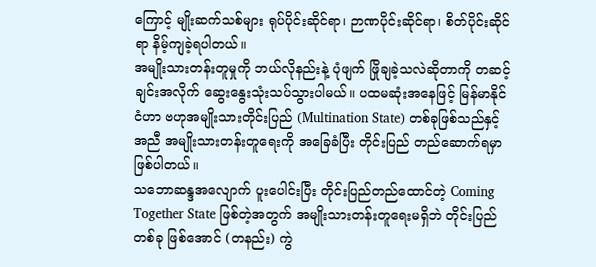ကြောင့် မျိုးဆက်သစ်များ ရုပ်ပိုင်းဆိုင်ရာ၊ ဉာဏပိုင်းဆိုင်ရာ၊ စိတ်ပိုင်းဆိုင်ရာ နိမ့်ကျခဲ့ရပါတယ်။
အမျိုးသားတန်းတူမှုကို ဘယ်လိုနည်းနဲ့ ပုံဖျက် ဖြိုချခဲ့သလဲဆိုတာကို တဆင့်ချင်းအလိုက် ဆွေးနွေးသုံးသပ်သွားပါမယ်။ ပထမဆုံးအနေဖြင့် မြန်မာနိုင်ငံဟာ ဗဟုအမျိုးသားတိုင်းပြည် (Multination State) တစ်ခုဖြစ်သည်နှင့်အညီ အမျိုးသားတန်းတူရေးကို အခြေခံပြီး တိုင်းပြည် တည်ဆောက်ရမှာ ဖြစ်ပါတယ်။
သဘောဆန္ဒအလျောက် ပူးပေါင်းပြီး တိုင်းပြည်တည်ထောင်တဲ့ Coming Together State ဖြစ်တဲ့အတွက် အမျိုးသားတန်းတူရေးမရှိဘဲ တိုင်းပြည်တစ်ခု ဖြစ်အောင် (တနည်း) ကွဲ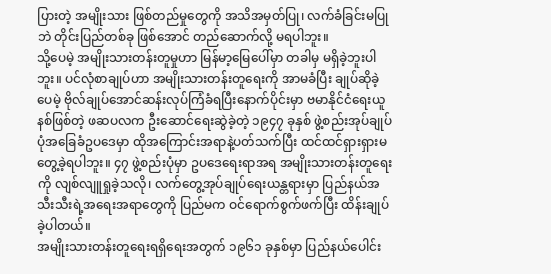ပြားတဲ့ အမျိုးသား ဖြစ်တည်မှုတွေကို အသိအမှတ်ပြု၊ လက်ခံခြင်းမပြုဘဲ တိုင်းပြည်တစ်ခု ဖြစ်အောင် တည်ဆောက်လို့ မရပါဘူး။
သို့ပေမဲ့ အမျိုးသားတန်းတူမှုဟာ မြန်မာ့မြေပေါ်မှာ တခါမှ မရှိခဲ့ဘူးပါဘူး။ ပင်လုံစာချုပ်ဟာ အမျိုးသားတန်းတူရေးကို အာမခံပြီး ချုပ်ဆိုခဲ့ပေမဲ့ ဗိုလ်ချုပ်အောင်ဆန်းလုပ်ကြံခံရပြီးနောက်ပိုင်းမှာ ဗမာနိုင်ငံရေးယူနစ်ဖြစ်တဲ့ ဖဆပလက ဦးဆောင်ရေးဆွဲခဲ့တဲ့ ၁၉၄၇ ခုနှစ် ဖွဲ့စည်းအုပ်ချုပ်ပုံအခြေခံဥပဒေမှာ ထိုအကြောင်းအရာနဲ့ပတ်သက်ပြီး ထင်ထင်ရှားရှားမတွေ့ခဲ့ရပါဘူး။ ၄၇ ဖွဲ့စည်းပုံမှာ ဥပဒေရေးရာအရ အမျိုးသားတန်းတူရေးကို လျစ်လျူရှုခဲ့သလို၊ လက်တွေ့အုပ်ချုပ်ရေးယန္တရားမှာ ပြည်နယ်အသီးသီးရဲ့အရေးအရာတွေကို ပြည်မက ဝင်ရောက်စွက်ဖက်ပြီး ထိန်းချုပ်ခဲ့ပါတယ်။
အမျိုးသားတန်းတူရေးရရှိရေးအတွက် ၁၉၆၁ ခုနှစ်မှာ ပြည်နယ်ပေါင်း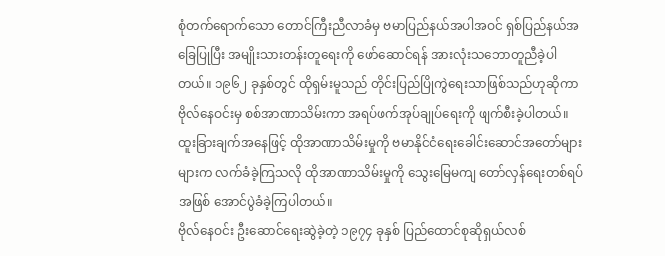စုံတက်ရောက်သော တောင်ကြီးညီလာခံမှ ဗမာပြည်နယ်အပါအဝင် ရှစ်ပြည်နယ်အခြေပြုပြီး အမျိုးသားတန်းတူရေးကို ဖော်ဆောင်ရန် အားလုံးသဘောတူညီခဲ့ပါတယ်။ ၁၉၆၂ ခုနှစ်တွင် ထိုရှမ်းမူသည် တိုင်းပြည်ပြိုကွဲရေးသာဖြစ်သည်ဟုဆိုကာ ဗိုလ်နေဝင်းမှ စစ်အာဏာသိမ်းကာ အရပ်ဖက်အုပ်ချုပ်ရေးကို ဖျက်စီးခဲ့ပါတယ်။ ထူးခြားချက်အနေဖြင့် ထိုအာဏာသိမ်းမှုကို ဗမာနိုင်ငံရေးခေါင်းဆောင်အတော်များများက လက်ခံခဲ့ကြသလို ထိုအာဏာသိမ်းမှုကို သွေးမြေမကျ တော်လှန်ရေးတစ်ရပ်အဖြစ် အောင်ပွဲခံခဲ့ကြပါတယ်။
ဗိုလ်နေဝင်း ဦးဆောင်ရေးဆွဲခဲ့တဲ့ ၁၉၇၄ ခုနှစ် ပြည်ထောင်စုဆိုရှယ်လစ်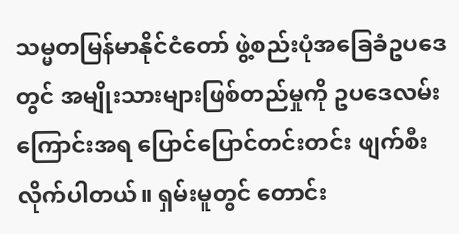သမ္မတမြန်မာနိုင်ငံတော် ဖွဲ့စည်းပုံအခြေခံဥပဒေတွင် အမျိုးသားများဖြစ်တည်မှုကို ဥပဒေလမ်းကြောင်းအရ ပြောင်ပြောင်တင်းတင်း ဖျက်စီးလိုက်ပါတယ်။ ရှမ်းမူတွင် တောင်း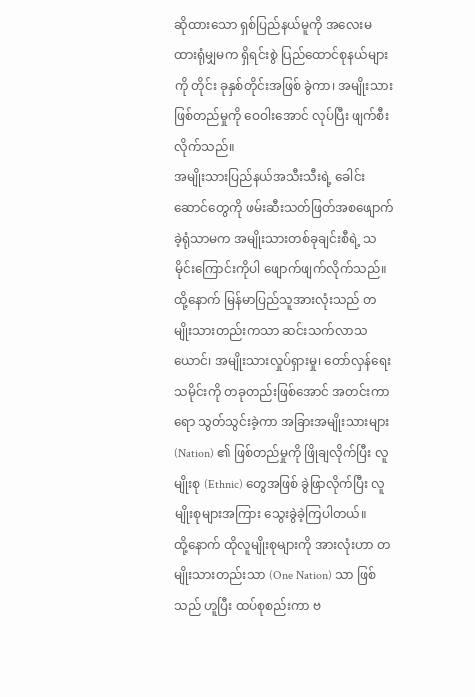ဆိုထားသော ရှစ်ပြည်နယ်မူကို အလေးမထားရုံမျှမက ရှိရင်းစွဲ ပြည်ထောင်စုနယ်များကို တိုင်း ခုနှစ်တိုင်းအဖြစ် ခွဲကာ၊ အမျိုးသားဖြစ်တည်မှုကို ဝေဝါးအောင် လုပ်ပြီး ဖျက်စီးလိုက်သည်။
အမျိုးသားပြည်နယ်အသီးသီးရဲ့ ခေါင်းဆောင်တွေကို ဖမ်းဆီးသတ်ဖြတ်အစဖျောက်ခဲ့ရုံသာမက အမျိုးသားတစ်ခုချင်းစီရဲ့ သမိုင်းကြောင်းကိုပါ ဖျောက်ဖျက်လိုက်သည်။ ထို့နောက် မြန်မာပြည်သူအားလုံးသည် တမျိုးသားတည်းကသာ ဆင်းသက်လာသယောင်၊ အမျိုးသားလှုပ်ရှားမှု၊ တော်လှန်ရေးသမိုင်းကို တခုတည်းဖြစ်အောင် အတင်းကာရော သွတ်သွင်းခဲ့ကာ အခြားအမျိုးသားများ (Nation) ၏ ဖြစ်တည်မှုကို ဖြိုချလိုက်ပြီး လူမျိုးစု (Ethnic) တွေအဖြစ် ခွဲဖြာလိုက်ပြီး လူမျိုးစုများအကြား သွေးခွဲခဲ့ကြပါတယ်။
ထို့နောက် ထိုလူမျိုးစုများကို အားလုံးဟာ တမျိုးသားတည်းသာ (One Nation) သာ ဖြစ်သည် ဟူပြီး ထပ်စုစည်းကာ ဗ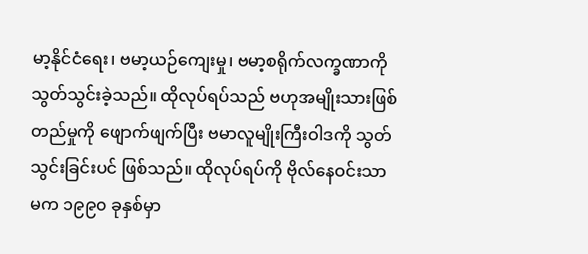မာ့နိုင်ငံရေး၊ ဗမာ့ယဉ်ကျေးမှု၊ ဗမာ့စရိုက်လက္ခဏာကို သွတ်သွင်းခဲ့သည်။ ထိုလုပ်ရပ်သည် ဗဟုအမျိုးသားဖြစ်တည်မှုကို ဖျောက်ဖျက်ပြီး ဗမာလူမျိုးကြီးဝါဒကို သွတ်သွင်းခြင်းပင် ဖြစ်သည်။ ထိုလုပ်ရပ်ကို ဗိုလ်နေဝင်းသာမက ၁၉၉၀ ခုနှစ်မှာ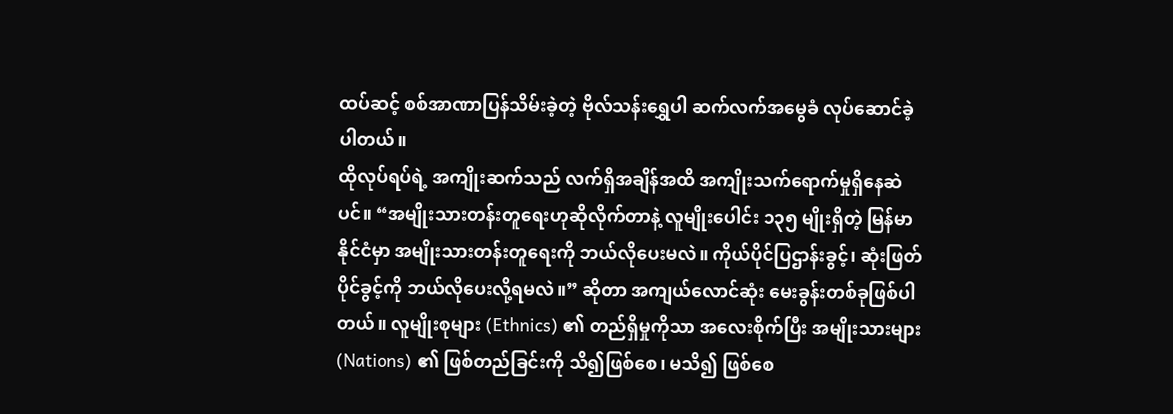ထပ်ဆင့် စစ်အာဏာပြန်သိမ်းခဲ့တဲ့ ဗိုလ်သန်းရွှေပါ ဆက်လက်အမွေခံ လုပ်ဆောင်ခဲ့ပါတယ်။
ထိုလုပ်ရပ်ရဲ့ အကျိုးဆက်သည် လက်ရှိအချိန်အထိ အကျိုးသက်ရောက်မှုရှိနေဆဲပင်။ “အမျိုးသားတန်းတူရေးဟုဆိုလိုက်တာနဲ့ လူမျိုးပေါင်း ၁၃၅ မျိုးရှိတဲ့ မြန်မာနိုင်ငံမှာ အမျိုးသားတန်းတူရေးကို ဘယ်လိုပေးမလဲ။ ကိုယ်ပိုင်ပြဌာန်းခွင့်၊ ဆုံးဖြတ်ပိုင်ခွင့်ကို ဘယ်လိုပေးလို့ရမလဲ။” ဆိုတာ အကျယ်လောင်ဆုံး မေးခွန်းတစ်ခုဖြစ်ပါတယ်။ လူမျိုးစုများ (Ethnics) ၏ တည်ရှိမှုကိုသာ အလေးစိုက်ပြီး အမျိုးသားများ (Nations) ၏ ဖြစ်တည်ခြင်းကို သိ၍ဖြစ်စေ၊ မသိ၍ ဖြစ်စေ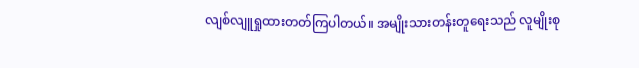လျစ်လျူရှုထားတတ်ကြပါတယ်။ အမျိုးသားတန်းတူရေးသည် လူမျိုးစု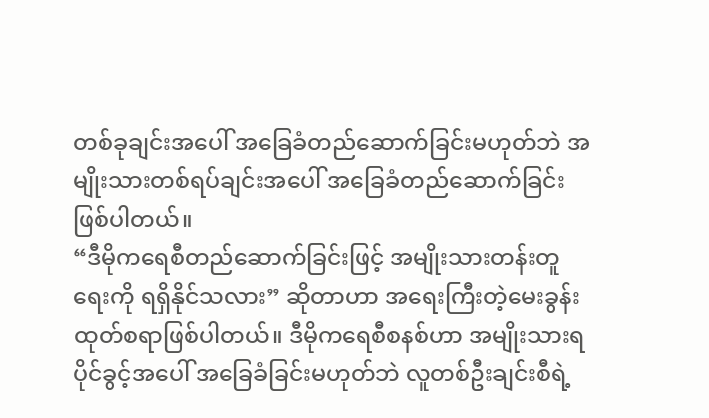တစ်ခုချင်းအပေါ် အခြေခံတည်ဆောက်ခြင်းမဟုတ်ဘဲ အမျိုးသားတစ်ရပ်ချင်းအပေါ် အခြေခံတည်ဆောက်ခြင်းဖြစ်ပါတယ်။
“ဒီမိုကရေစီတည်ဆောက်ခြင်းဖြင့် အမျိုးသားတန်းတူရေးကို ရရှိနိုင်သလား” ဆိုတာဟာ အရေးကြီးတဲ့မေးခွန်းထုတ်စရာဖြစ်ပါတယ်။ ဒီမိုကရေစီစနစ်ဟာ အမျိုးသားရပိုင်ခွင့်အပေါ် အခြေခံခြင်းမဟုတ်ဘဲ လူတစ်ဦးချင်းစီရဲ့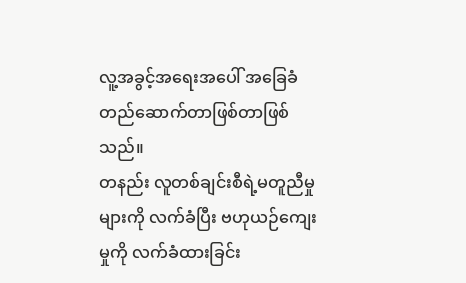လူ့အခွင့်အရေးအပေါ် အခြေခံတည်ဆောက်တာဖြစ်တာဖြစ်သည်။
တနည်း လူတစ်ချင်းစီရဲ့မတူညီမှုများကို လက်ခံပြီး ဗဟုယဉ်ကျေးမှုကို လက်ခံထားခြင်း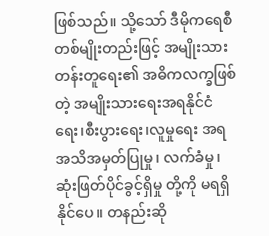ဖြစ်သည်။ သို့သော် ဒီမိုကရေစီတစ်မျိုးတည်းဖြင့် အမျိုးသားတန်းတူရေး၏ အဓိကလက္ခဖြစ်တဲ့ အမျိုးသားရေးအရနိုင်ငံရေး၊စီးပွားရေး၊လူမှုရေး အရ အသိအမှတ်ပြုမှု၊ လက်ခံမှု၊ ဆုံးဖြတ်ပိုင်ခွင့်ရှိမှု တို့ကို မရရှိနိုင်ပေ။ တနည်းဆို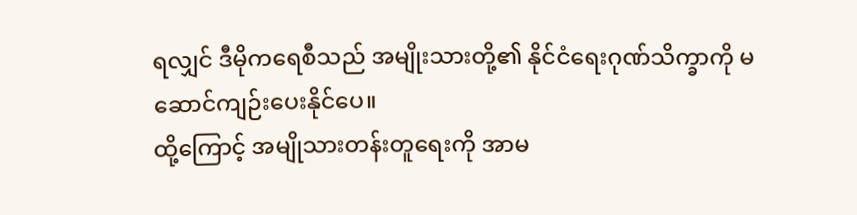ရလျှင် ဒီမိုကရေစီသည် အမျိုးသားတို့၏ နိုင်ငံရေးဂုဏ်သိက္ခာကို မဆောင်ကျဉ်းပေးနိုင်ပေ။
ထို့ကြောင့် အမျိုသားတန်းတူရေးကို အာမ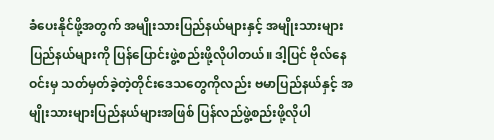ခံပေးနိုင်ဖို့အတွက် အမျိုးသားပြည်နယ်များနှင့် အမျိုးသားများပြည်နယ်များကို ပြန်ပြောင်းဖွဲ့စည်းဖို့လိုပါတယ်။ ဒါ့ပြင် ဗိုလ်နေဝင်းမှ သတ်မှတ်ခဲ့တဲ့တိုင်းဒေသတွေကိုလည်း ဗမာပြည်နယ်နှင့် အမျိုးသားများပြည်နယ်များအဖြစ် ပြန်လည်ဖွဲ့စည်းဖို့လိုပါ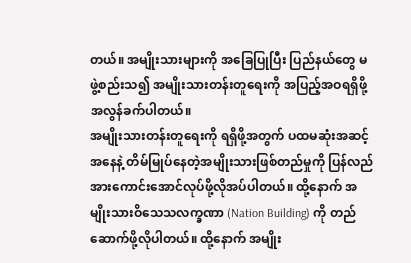တယ်။ အမျိုးသားများကို အခြေပြုပြီး ပြည်နယ်တွေ မဖွဲ့စည်းသ၍ အမျိုးသားတန်းတူရေးကို အပြည့်အဝရရှိဖို့ အလွန်ခက်ပါတယ်။
အမျိုးသားတန်းတူရေးကို ရရှိဖို့အတွက် ပထမဆုံးအဆင့်အနေနဲ့ တိမ်မြုပ်နေတဲ့အမျိုးသားဖြစ်တည်မှုကို ပြန်လည်အားကောင်းအောင်လုပ်ဖို့လိုအပ်ပါတယ်။ ထို့နောက် အမျိုးသားဝိသေသလက္ခဏာ (Nation Building) ကို တည်ဆောက်ဖို့လိုပါတယ်။ ထို့နောက် အမျိုး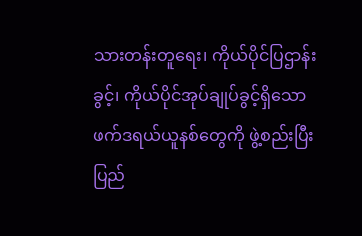သားတန်းတူရေး၊ ကိုယ်ပိုင်ပြဌာန်းခွင့်၊ ကိုယ်ပိုင်အုပ်ချုပ်ခွင့်ရှိသော ဖက်ဒရယ်ယူနစ်တွေကို ဖွဲ့စည်းပြီး ပြည်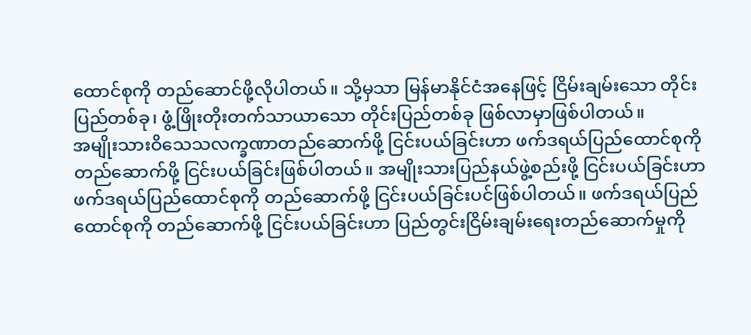ထောင်စုကို တည်ဆောင်ဖို့လိုပါတယ်။ သို့မှသာ မြန်မာနိုင်ငံအနေဖြင့် ငြိမ်းချမ်းသော တိုင်းပြည်တစ်ခု၊ ဖွံ့ဖြိုးတိုးတက်သာယာသော တိုင်းပြည်တစ်ခု ဖြစ်လာမှာဖြစ်ပါတယ်။
အမျိုးသားဝိသေသလက္ခဏာတည်ဆောက်ဖို့ ငြင်းပယ်ခြင်းဟာ ဖက်ဒရယ်ပြည်ထောင်စုကို တည်ဆောက်ဖို့ ငြင်းပယ်ခြင်းဖြစ်ပါတယ်။ အမျိုးသားပြည်နယ်ဖွဲ့စည်းဖို့ ငြင်းပယ်ခြင်းဟာ ဖက်ဒရယ်ပြည်ထောင်စုကို တည်ဆောက်ဖို့ ငြင်းပယ်ခြင်းပင်ဖြစ်ပါတယ်။ ဖက်ဒရယ်ပြည်ထောင်စုကို တည်ဆောက်ဖို့ ငြင်းပယ်ခြင်းဟာ ပြည်တွင်းငြိမ်းချမ်းရေးတည်ဆောက်မှုကို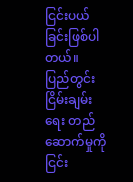ငြင်းပယ်ခြင်းဖြစ်ပါတယ်။
ပြည်တွင်းငြိမ်းချမ်းရေး တည်ဆောက်မှုကို ငြင်း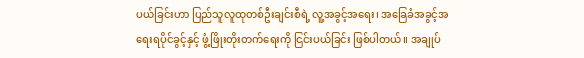ပယ်ခြင်းဟာ ပြည်သူလူထုတစ်ဦးချင်းစီရဲ့ လူ့အခွင့်အရေး၊ အခြေခံအခွင့်အရေးရပိုင်ခွင့်နှင့် ဖွံ့ဖြိုးတိုးတက်ရေးကို ငြင်းပယ်ခြင်း ဖြစ်ပါတယ်။ အချုပ်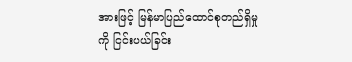အားဖြင့် မြန်မာပြည်ထောင်စုတည်ရှိမှုကို ငြင်းပယ်ခြင်း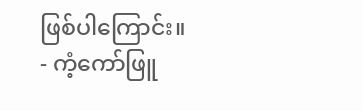ဖြစ်ပါကြောင်း။
- ကံ့ကော်ဖြူ